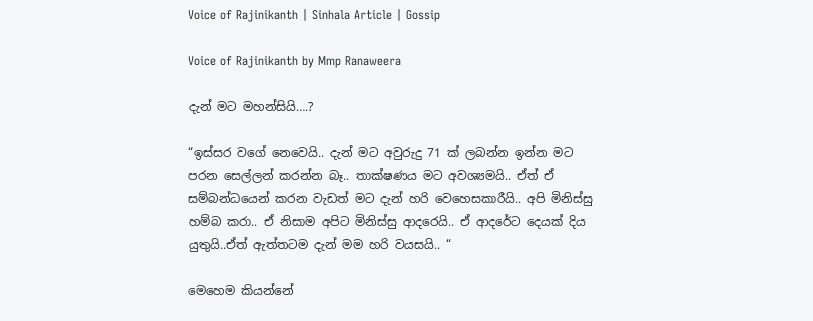Voice of Rajinikanth | Sinhala Article | Gossip

Voice of Rajinikanth by Mmp Ranaweera

දැන් මට මහන්සියි….?

“ඉස්සර වගේ නෙවෙයි.. දැන් මට අවුරුදු 71 ක් ලබන්න ඉන්න මට පරන සෙල්ලන් කරන්න බෑ.. තාක්ෂණය මට අවශ්‍යමයි.. ඒත් ඒ සම්බන්ධයෙන් කරන වැඩත් මට දැන් හරි වෙහෙසකාරීයි.. අපි මිනිස්සු හම්බ කරා.. ඒ නිසාම අපිට මිනිස්සු ආදරෙයි.. ඒ ආදරේට දෙයක් දිය යුතුයි..ඒත් ඇත්තටම දැන් මම හරි වයසයි.. “

මෙහෙම කියන්නේ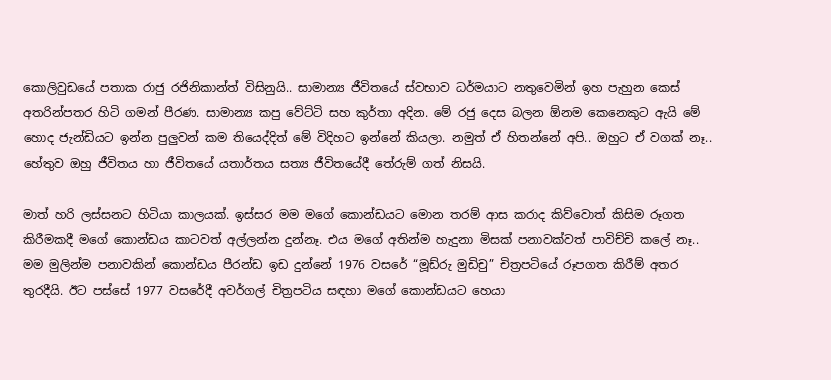කොලිවුඩයේ පතාක රාජු රජිනිකාන්ත් විසිනුයි.. සාමාන්‍ය ජීවිතයේ ස්වභාව ධර්මයාට නතුවෙමින් ඉහ පැහුන කෙස් අතරින්පතර හිටි ගමන් පීරණ. සාමාන්‍ය කපු වේට්ටි සහ කු‍ර්තා අදින. මේ රජු දෙස බලන ඕනම කෙනෙකුට ඇයි මේ හොද ජැන්ඩියට ඉන්න පුලුවන් කම තියෙද්දිත් මේ විදිහට ඉන්නේ කියලා. නමුත් ඒ හිතන්නේ අපි.. ඔහුට ඒ වගක් නෑ.. හේතුව ඔහු ජීවිතය හා ජීවිතයේ යතාර්තය සත්‍ය ජීවිතයේදී තේරුම් ගත් නිසයි.

මාත් හරි ලස්සනට හිටියා කාලයක්. ඉස්සර මම මගේ කොන්ඩයට මොන තරම් ආස කරාද කිව්වොත් කිසිම රූගත කිරීමකදී මගේ කොන්ඩය කාටවත් අල්ලන්න දුන්නෑ. එය මගේ අතින්ම හැදුනා මිසක් පනාවක්වත් පාවිච්චි කලේ නෑ.. මම මුලින්ම පනාවකින් කොන්ඩය පීරන්ඩ ඉඩ දුන්නේ 1976 වසරේ “මූඩ්රු මුඩිචු” චිත්‍රපටියේ රූපගත කිරීම් අතර තුරදීයි. ඊට පස්සේ 1977 වසරේදී අවර්ගල් චිත්‍රපටිය සඳහා මගේ කොන්ඩයට හෙයා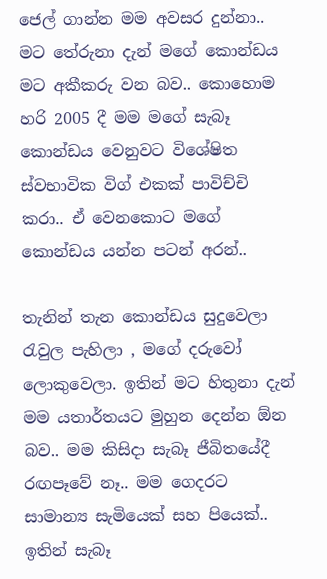ජෙල් ගාන්න මම අවසර දුන්නා.. මට තේරුනා දැන් මගේ කොන්ඩය මට අකීකරු වන බව.. කොහොම හරි 2005 දී මම මගේ සැබෑ කොන්ඩය වෙනුවට විශේෂිත ස්වභාවික විග් එකක් පාවිච්චි කරා.. ඒ වෙනකොට මගේ කොන්ඩය යන්න පටන් අරන්..

තැනින් තැන කොන්ඩය සුදුවෙලා රැවුල පැහිලා , මගේ දරුවෝ ලොකුවෙලා. ඉතින් මට හිතුනා දැන් මම යතාර්තයට මුහුන දෙන්න ඕන බව.. මම කිසිදා සැබෑ ජීබිතයේදී රඟපෑවේ නෑ.. මම ගෙදරට සාමාන්‍ය සැමියෙක් සහ පියෙක්.. ඉතින් සැබෑ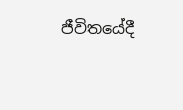ජීවිතයේදී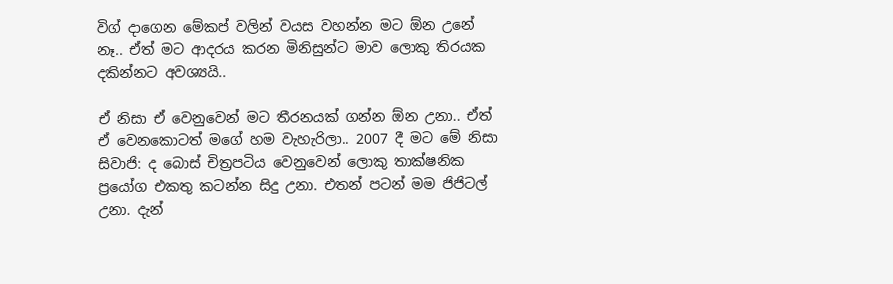විග් දාගෙන මේකප් වලින් වයස වහන්න මට ඕන උනේ නෑ.. ඒත් මට ආදරය කරන මිනිසුන්ට මාව ලොකු තිරයක දකින්නට අවශ්‍යයි..

ඒ නිසා ඒ වෙනුවෙන් මට තීරනයක් ගන්න ඕන උනා.. ඒත් ඒ වෙනකොටත් මගේ හම වැහැරිලා.. 2007 දී මට මේ නිසා සිවාජි: ද බොස් චිත්‍රපටිය වෙනුවෙන් ලොකු තාක්ෂනික ප්‍රයෝග එකතු කටන්න සිදු උනා. එතන් පටන් මම ජිජිටල් උනා. දැන්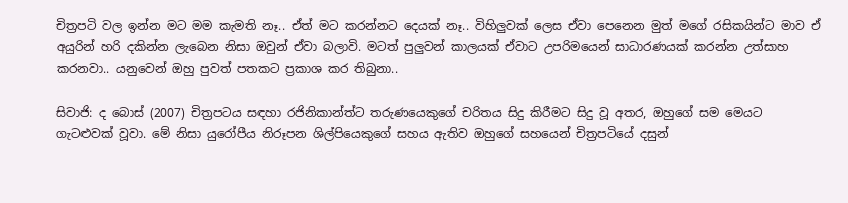චිත්‍රපටි වල ඉන්න මට මම කැමති නෑ.. ඒත් මට කරන්නට දෙයක් නෑ.. විහිලුවක් ලෙස ඒවා පෙනෙන මුත් මගේ රසිකයින්ට මාව ඒ අයුරින් හරි දකින්න ලැබෙන නිසා ඔවුන් ඒවා බලාවි. මටත් පුලුවන් කාලයක් ඒවාට උපරිමයෙන් සාධාරණයක් කරන්න උත්සාහ කරනවා.. යනුවෙන් ඔහු පුවත් පතකට ප්‍රකාශ කර තිබුනා..

සිවාජි: ද බොස් (2007) චිත්‍රපටය සඳහා රජිනිකාන්ත්ට තරුණයෙකුගේ චරිතය සිදු කිරීමට සිදු වූ අතර, ඔහුගේ සම මෙයට ගැටළුවක් වූවා. මේ නිසා යුරෝපීය නිරූපන ශිල්පියෙකුගේ සහය ඇතිව ඔහුගේ සහයෙන් චිත්‍රපටියේ දසුන්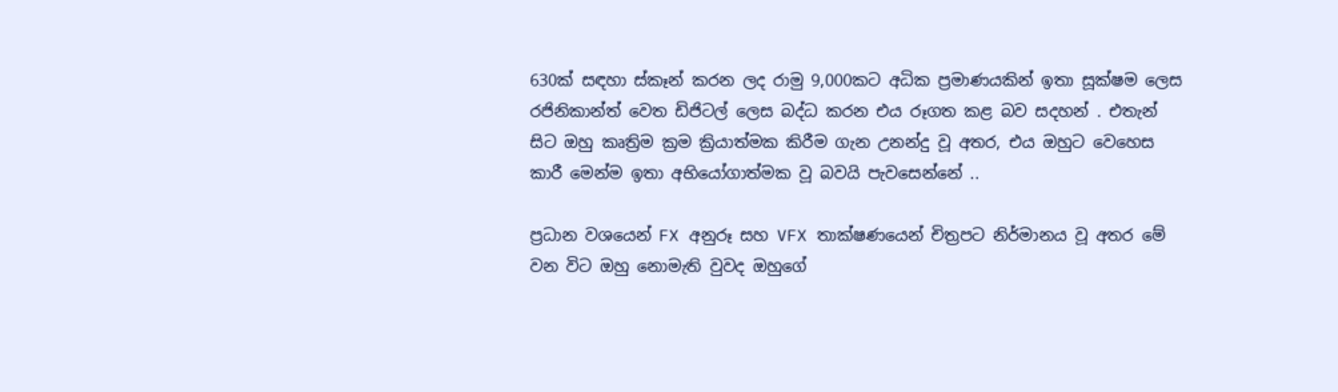630ක් සඳහා ස්කෑන් කරන ලද රාමු 9,000කට අධික ප්‍රමාණයකින් ඉතා සූක්ෂම ලෙස රජිනිකාන්ත් වෙත ඩිජිටල් ලෙස බද්ධ කරන එය රූගත කළ බව සදහන් . එතැන් සිට ඔහු කෘත්‍රිම ක්‍රම ක්‍රියාත්මක කිරීම ගැන උනන්දු වූ අතර, එය ඔහුට වෙහෙස කාරී මෙන්ම ඉතා අභියෝගාත්මක වූ බවයි පැවසෙන්නේ ..

ප්‍රධාන වශයෙන් FX අනුරූ සහ VFX තාක්ෂණයෙන් චිත්‍රපට නිර්මානය වූ අතර මේ වන විට ඔහු නොමැති වුවද ඔහුගේ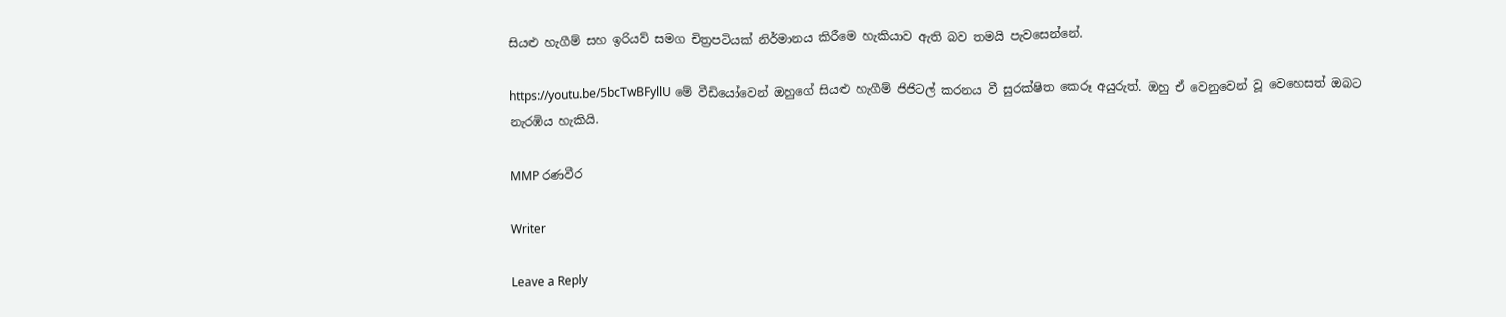සියළු හැගීම් සහ ඉරියව් සමග චිත්‍රපටියක් නිර්මානය කිරීමෙ හැකියාව ඇති බව තමයි පැවසෙන්නේ.

https://youtu.be/5bcTwBFyllU මේ වීඩියෝවෙන් ඔහුගේ සියළු හැගීම් ජිජිටල් කරනය වී සුරක්ෂිත කෙරූ අයුරුත්. ඔහු ඒ වෙනුවෙන් වූ වෙහෙසත් ඔබට නැරඹිය හැකියි.

MMP රණවීර

Writer

Leave a Reply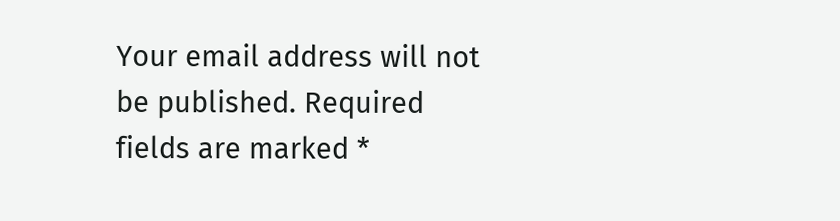Your email address will not be published. Required fields are marked *